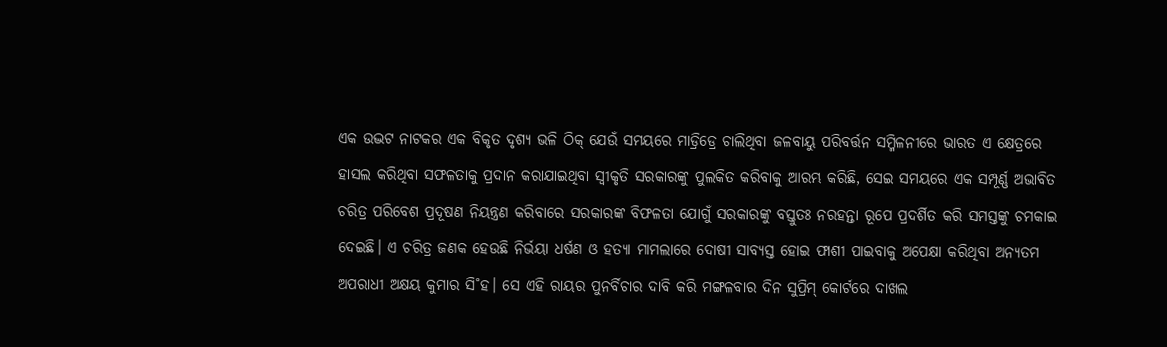ଏକ ଉଦ୍ଭଟ ନାଟକର ଏକ ବିକୃତ ଦୃଶ୍ୟ ଭଳି ଠିକ୍ ଯେଉଁ ସମୟରେ ମାଡ୍ରିଡ୍ରେ ଚାଲିଥିବା ଜଳବାୟୁ ପରିବର୍ତ୍ତନ ସମ୍ମିଳନୀରେ ଭାରତ ଏ କ୍ଷେତ୍ରରେ ହାସଲ କରିଥିବା ସଫଳତାକୁ ପ୍ରଦାନ କରାଯାଇଥିବା ସ୍ବୀକୃତି ସରକାରଙ୍କୁ ପୁଲକିତ କରିବାକୁ ଆରମ୍ଭ କରିଛି, ସେଇ ସମୟରେ ଏକ ସମ୍ପୂର୍ଣ୍ଣ ଅଭାବିତ ଚରିତ୍ର ପରିବେଶ ପ୍ରଦୂଷଣ ନିୟନ୍ତ୍ରଣ କରିବାରେ ସରକାରଙ୍କ ବିଫଳତା ଯୋଗୁଁ ସରକାରଙ୍କୁ ବସ୍ତୁତଃ ନରହନ୍ତା ରୂପେ ପ୍ରଦର୍ଶିତ କରି ସମସ୍ତଙ୍କୁ ଚମକାଇ ଦେଇଛି। ଏ ଚରିତ୍ର ଜଣକ ହେଉଛି ନିର୍ଭୟା ଧର୍ଷଣ ଓ ହତ୍ୟା ମାମଲାରେ ଦୋଷୀ ସାବ୍ୟସ୍ତ ହୋଇ ଫାଶୀ ପାଇବାକୁ ଅପେକ୍ଷା କରିଥିବା ଅନ୍ୟତମ ଅପରାଧୀ ଅକ୍ଷୟ କୁମାର ସି˚ହ। ସେ ଏହି ରାୟର ପୁନର୍ବିଚାର ଦାବି କରି ମଙ୍ଗଳବାର ଦିନ ସୁପ୍ରିମ୍ କୋର୍ଟରେ ଦାଖଲ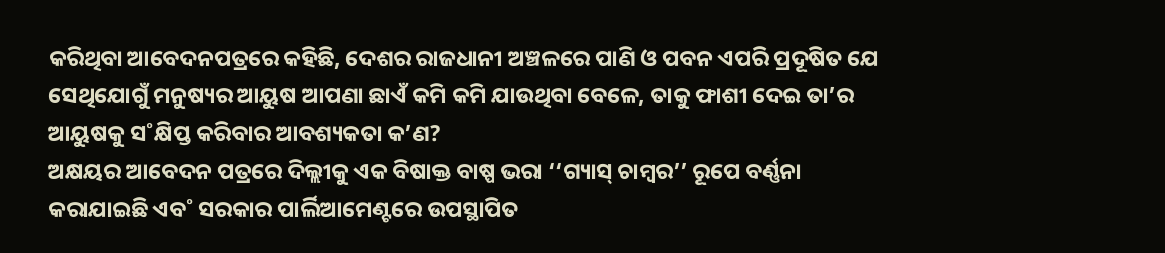କରିଥିବା ଆବେଦନପତ୍ରରେ କହିଛି, ଦେଶର ରାଜଧାନୀ ଅଞ୍ଚଳରେ ପାଣି ଓ ପବନ ଏପରି ପ୍ରଦୂଷିତ ଯେ ସେଥିଯୋଗୁଁ ମନୁଷ୍ୟର ଆୟୁଷ ଆପଣା ଛାଏଁ କମି କମି ଯାଉଥିବା ବେଳେ, ତାକୁ ଫାଶୀ ଦେଇ ତା’ର ଆୟୁଷକୁ ସ˚କ୍ଷିପ୍ତ କରିବାର ଆବଶ୍ୟକତା କ’ଣ?
ଅକ୍ଷୟର ଆବେଦନ ପତ୍ରରେ ଦିଲ୍ଲୀକୁ ଏକ ବିଷାକ୍ତ ବାଷ୍ପ ଭରା ‘‘ଗ୍ୟାସ୍ ଚାମ୍ବର’’ ରୂପେ ବର୍ଣ୍ଣନା କରାଯାଇଛି ଏବ˚ ସରକାର ପାର୍ଲିଆମେଣ୍ଟରେ ଉପସ୍ଥାପିତ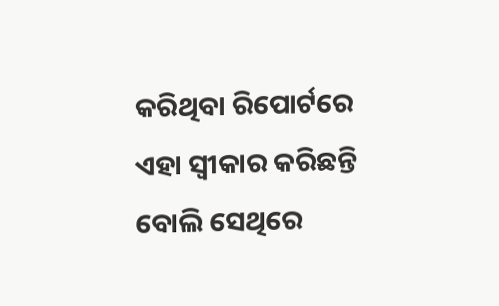କରିଥିବା ରିପୋର୍ଟରେ ଏହା ସ୍ବୀକାର କରିଛନ୍ତି ବୋଲି ସେଥିରେ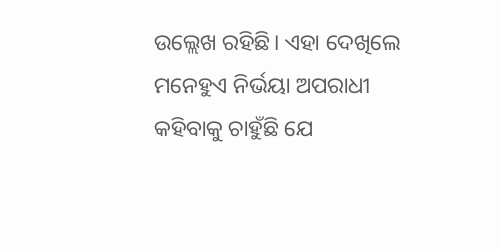ଉଲ୍ଲେଖ ରହିଛି। ଏହା ଦେଖିଲେ ମନେହୁଏ ନିର୍ଭୟା ଅପରାଧୀ କହିବାକୁ ଚାହୁଁଛି ଯେ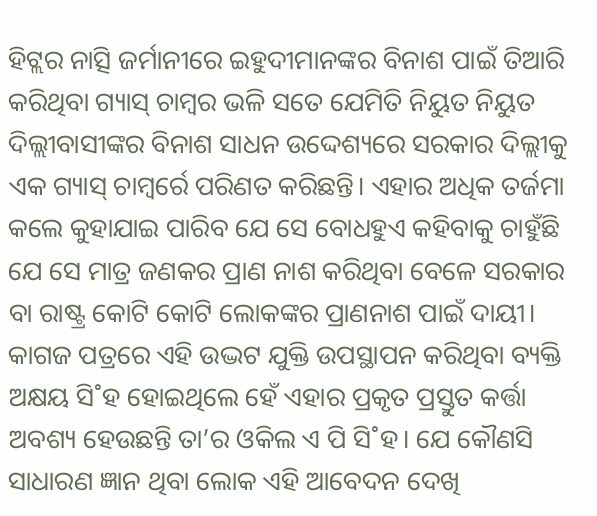ହିଟ୍ଲର ନାତ୍ସି ଜର୍ମାନୀରେ ଇହୁଦୀମାନଙ୍କର ବିନାଶ ପାଇଁ ତିଆରି କରିଥିବା ଗ୍ୟାସ୍ ଚାମ୍ବର ଭଳି ସତେ ଯେମିତି ନିୟୁତ ନିୟୁତ ଦିଲ୍ଲୀବାସୀଙ୍କର ବିନାଶ ସାଧନ ଉଦ୍ଦେଶ୍ୟରେ ସରକାର ଦିଲ୍ଲୀକୁ ଏକ ଗ୍ୟାସ୍ ଚାମ୍ବର୍ରେ ପରିଣତ କରିଛନ୍ତି। ଏହାର ଅଧିକ ତର୍ଜମା କଲେ କୁହାଯାଇ ପାରିବ ଯେ ସେ ବୋଧହୁଏ କହିବାକୁ ଚାହୁଁଛି ଯେ ସେ ମାତ୍ର ଜଣକର ପ୍ରାଣ ନାଶ କରିଥିବା ବେଳେ ସରକାର ବା ରାଷ୍ଟ୍ର କୋଟି କୋଟି ଲୋକଙ୍କର ପ୍ରାଣନାଶ ପାଇଁ ଦାୟୀ।
କାଗଜ ପତ୍ରରେ ଏହି ଉଦ୍ଭଟ ଯୁକ୍ତି ଉପସ୍ଥାପନ କରିଥିବା ବ୍ୟକ୍ତି ଅକ୍ଷୟ ସି˚ହ ହୋଇଥିଲେ ହେଁ ଏହାର ପ୍ରକୃତ ପ୍ରସ୍ତୁତ କର୍ତ୍ତା ଅବଶ୍ୟ ହେଉଛନ୍ତି ତା’ର ଓକିଲ ଏ ପି ସି˚ହ। ଯେ କୌଣସି ସାଧାରଣ ଜ୍ଞାନ ଥିବା ଲୋକ ଏହି ଆବେଦନ ଦେଖି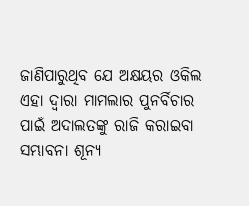ଜାଣିପାରୁଥିବ ଯେ ଅକ୍ଷୟର ଓକିଲ ଏହା ଦ୍ବାରା ମାମଲାର ପୁନର୍ବିଚାର ପାଇଁ ଅଦାଲତଙ୍କୁ ରାଜି କରାଇବା ସମ୍ଭାବନା ଶୂନ୍ୟ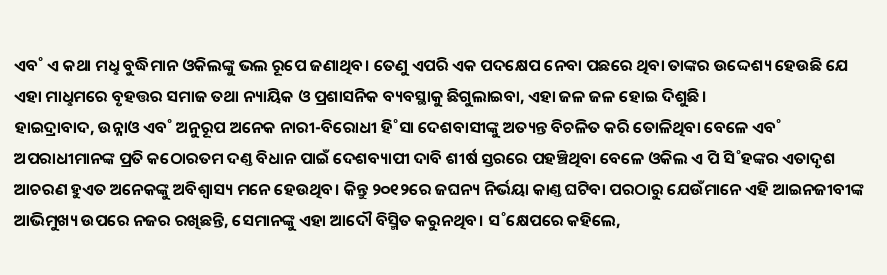ଏବ˚ ଏ କଥା ମଧୢ ବୁଦ୍ଧିମାନ ଓକିଲଙ୍କୁ ଭଲ ରୂପେ ଜଣାଥିବ। ତେଣୁ ଏପରି ଏକ ପଦକ୍ଷେପ ନେବା ପଛରେ ଥିବା ତାଙ୍କର ଉଦ୍ଦେଶ୍ୟ ହେଉଛି ଯେ ଏହା ମାଧୢମରେ ବୃହତ୍ତର ସମାଜ ତଥା ନ୍ୟାୟିକ ଓ ପ୍ରଶାସନିକ ବ୍ୟବସ୍ଥାକୁ ଛିଗୁଲାଇବା, ଏହା ଜଳ ଜଳ ହୋଇ ଦିଶୁଛି।
ହାଇଦ୍ରାବାଦ, ଉନ୍ନାଓ ଏବ˚ ଅନୁରୂପ ଅନେକ ନାରୀ-ବିରୋଧୀ ହି˚ସା ଦେଶବାସୀଙ୍କୁ ଅତ୍ୟନ୍ତ ବିଚଳିତ କରି ତୋଳିଥିବା ବେଳେ ଏବ˚ ଅପରାଧୀମାନଙ୍କ ପ୍ରତି କଠୋରତମ ଦଣ୍ତ ବିଧାନ ପାଇଁ ଦେଶବ୍ୟାପୀ ଦାବି ଶୀର୍ଷ ସ୍ତରରେ ପହଞ୍ଚିଥିବା ବେଳେ ଓକିଲ ଏ ପି ସି˚ହଙ୍କର ଏତାଦୃଶ ଆଚରଣ ହୁଏତ ଅନେକଙ୍କୁ ଅବିଶ୍ବାସ୍ୟ ମନେ ହେଉଥିବ। କିନ୍ତୁ ୨୦୧୨ରେ ଜଘନ୍ୟ ନିର୍ଭୟା କାଣ୍ତ ଘଟିବା ପରଠାରୁ ଯେଉଁମାନେ ଏହି ଆଇନଜୀବୀଙ୍କ ଆଭିମୁଖ୍ୟ ଉପରେ ନଜର ରଖିଛନ୍ତି, ସେମାନଙ୍କୁ ଏହା ଆଦୌ ବିସ୍ମିତ କରୁନଥିବ। ସ˚କ୍ଷେପରେ କହିଲେ,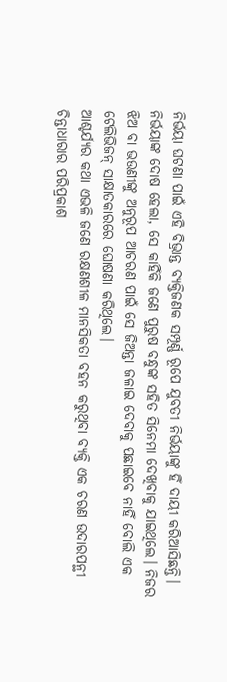ନିର୍ଭୟା ଘଟଣା ପାଇଁ ଏହି ବିଭ୍ରାନ୍ତ ବ୍ୟକ୍ତିଜଣକ ସମ୍ପୂର୍ଣ୍ଣ ରୂପେ ଯୁବତୀ ନିର୍ଭୟାଙ୍କୁ ହିଁ ଦାୟୀ କରିଆସିଛନ୍ତି। ନିର୍ଭୟାଙ୍କ ଦୋଷ ହେଲା, ସେ କାହିଁକି ଜଣେ ପୁରୁଷ ବନ୍ଧୁଙ୍କ ସହିତ ସିନେମା ଦେଖିବାକୁ ଯାଇଥିଲେ। ନିଜର ଝିଅ ବା ଭଉଣୀଙ୍କୁ ଅନୁରୂପ ଆଚରଣ ପାଇଁ ସେ ଜିଅନ୍ତା ଜଳାଇ ଦେବାକୁ ପଛାଇବେ ନାହିଁ ବୋଲି ଏକ ଟେଲିଭିଜନ୍ ସାକ୍ଷାତକାରରେ ଘୋଷଣା କରିଥିଲେ।
ଆଶ୍ଚର୍ଯ୍ୟର କଥା ଏଭଳି ଜଣେ ରକ୍ଷଣଶୀଳ ମାନସିକତା ବହନ କରୁଥିବା ବ୍ୟକ୍ତି ଏକ ଚରଣ ଉଦାରପନ୍ଥୀ ଚିନ୍ତାଧାରାର ପରିପ୍ରକାଶ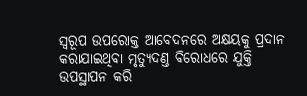ସ୍ବରୂପ ଉପରୋକ୍ତ ଆବେଦନରେ ଅକ୍ଷୟକୁ ପ୍ରଦାନ କରାଯାଇଥିବା ମୃତ୍ୟୁଦଣ୍ତ ବିରୋଧରେ ଯୁକ୍ତି ଉପସ୍ଥାପନ କରି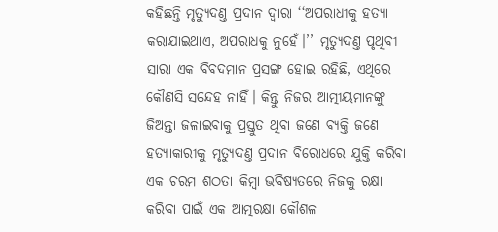କହିଛନ୍ତି ମୃତ୍ୟୁଦଣ୍ତ ପ୍ରଦାନ ଦ୍ବାରା ‘‘ଅପରାଧୀକୁ ହତ୍ୟା କରାଯାଇଥାଏ, ଅପରାଧକୁ ନୁହେଁ।’’ ମୃତ୍ୟୁଦଣ୍ତ ପୃଥିବୀ ସାରା ଏକ ବିବଦମାନ ପ୍ରସଙ୍ଗ ହୋଇ ରହିଛି, ଏଥିରେ କୌଣସି ସନ୍ଦେହ ନାହିଁ। କିନ୍ତୁ ନିଜର ଆତ୍ମୀୟମାନଙ୍କୁ ଜିଅନ୍ତା ଜଳାଇବାକୁ ପ୍ରସ୍ତୁତ ଥିବା ଜଣେ ବ୍ୟକ୍ତି ଜଣେ ହତ୍ୟାକାରୀକୁ ମୃତ୍ୟୁଦଣ୍ତ ପ୍ରଦାନ ବିରୋଧରେ ଯୁକ୍ତି କରିବା ଏକ ଚରମ ଶଠତା କିମ୍ବା ଭବିଷ୍ୟତରେ ନିଜକୁ ରକ୍ଷା କରିବା ପାଇଁ ଏକ ଆତ୍ମରକ୍ଷା କୌଶଳ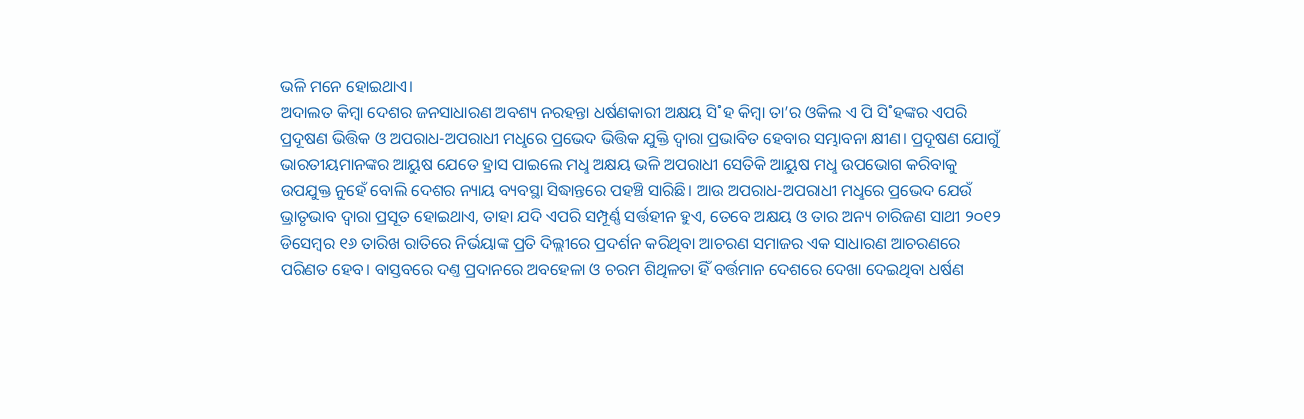ଭଳି ମନେ ହୋଇଥାଏ।
ଅଦାଲତ କିମ୍ବା ଦେଶର ଜନସାଧାରଣ ଅବଶ୍ୟ ନରହନ୍ତା ଧର୍ଷଣକାରୀ ଅକ୍ଷୟ ସି˚ହ କିମ୍ବା ତା’ର ଓକିଲ ଏ ପି ସି˚ହଙ୍କର ଏପରି ପ୍ରଦୂଷଣ ଭିତ୍ତିକ ଓ ଅପରାଧ-ଅପରାଧୀ ମଧୢରେ ପ୍ରଭେଦ ଭିତ୍ତିକ ଯୁକ୍ତି ଦ୍ବାରା ପ୍ରଭାବିତ ହେବାର ସମ୍ଭାବନା କ୍ଷୀଣ। ପ୍ରଦୂଷଣ ଯୋଗୁଁ ଭାରତୀୟମାନଙ୍କର ଆୟୁଷ ଯେତେ ହ୍ରାସ ପାଇଲେ ମଧୢ ଅକ୍ଷୟ ଭଳି ଅପରାଧୀ ସେତିକି ଆୟୁଷ ମଧୢ ଉପଭୋଗ କରିବାକୁ ଉପଯୁକ୍ତ ନୁହେଁ ବୋଲି ଦେଶର ନ୍ୟାୟ ବ୍ୟବସ୍ଥା ସିଦ୍ଧାନ୍ତରେ ପହଞ୍ଚି ସାରିଛି। ଆଉ ଅପରାଧ-ଅପରାଧୀ ମଧୢରେ ପ୍ରଭେଦ ଯେଉଁ ଭ୍ରାତୃଭାବ ଦ୍ବାରା ପ୍ରସୂତ ହୋଇଥାଏ, ତାହା ଯଦି ଏପରି ସମ୍ପୂର୍ଣ୍ଣ ସର୍ତ୍ତହୀନ ହୁଏ, ତେବେ ଅକ୍ଷୟ ଓ ତାର ଅନ୍ୟ ଚାରିଜଣ ସାଥୀ ୨୦୧୨ ଡିସେମ୍ବର ୧୬ ତାରିଖ ରାତିରେ ନିର୍ଭୟାଙ୍କ ପ୍ରତି ଦିଲ୍ଲୀରେ ପ୍ରଦର୍ଶନ କରିଥିବା ଆଚରଣ ସମାଜର ଏକ ସାଧାରଣ ଆଚରଣରେ ପରିଣତ ହେବ। ବାସ୍ତବରେ ଦଣ୍ତ ପ୍ରଦାନରେ ଅବହେଳା ଓ ଚରମ ଶିଥିଳତା ହିଁ ବର୍ତ୍ତମାନ ଦେଶରେ ଦେଖା ଦେଇଥିବା ଧର୍ଷଣ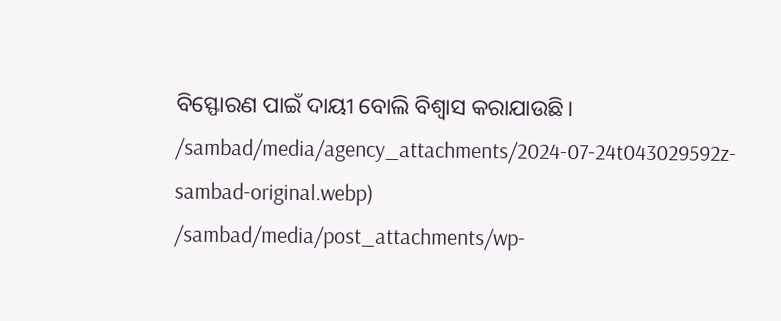ବିସ୍ଫୋରଣ ପାଇଁ ଦାୟୀ ବୋଲି ବିଶ୍ବାସ କରାଯାଉଛି।
/sambad/media/agency_attachments/2024-07-24t043029592z-sambad-original.webp)
/sambad/media/post_attachments/wp-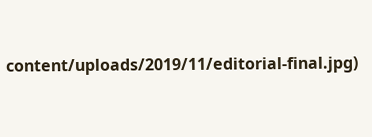content/uploads/2019/11/editorial-final.jpg)